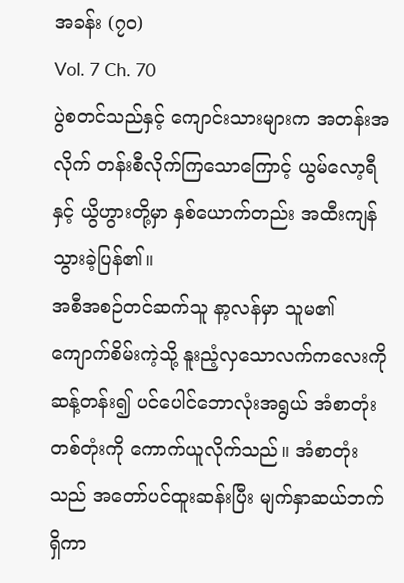အခန်း (၇၀)
Vol. 7 Ch. 70
ပွဲစတင်သည်နှင့် ကျောင်းသားများက အတန်းအလိုက် တန်းစီလိုက်ကြသောကြောင့် ယွမ်လော့ရီနှင့် ယွိဟွားတို့မှာ နှစ်ယောက်တည်း အထီးကျန်သွားခဲ့ပြန်၏။
အစီအစဉ်တင်ဆက်သူ နာ့လန်မှာ သူမ၏ ကျောက်စိမ်းကဲ့သို့ နူးညံ့လှသောလက်ကလေးကို ဆန့်တန်း၍ ပင်ပေါင်ဘောလုံးအရွယ် အံစာတုံးတစ်တုံးကို ကောက်ယူလိုက်သည်။ အံစာတုံးသည် အတော်ပင်ထူးဆန်းပြီး မျက်နှာဆယ်ဘက်ရှိကာ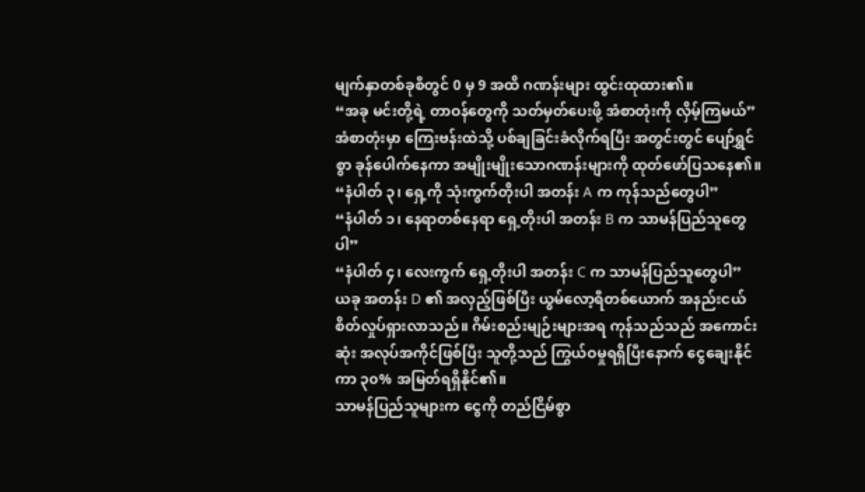မျက်နှာတစ်ခုစီတွင် 0 မှ 9 အထိ ဂဏန်းများ ထွင်းထုထား၏။
“အခု မင်းတို့ရဲ့ တာဝန်တွေကို သတ်မှတ်ပေးဖို့ အံစာတုံးကို လှိမ့်ကြမယ်”
အံစာတုံးမှာ ကြေးဗန်းထဲသို့ ပစ်ချခြင်းခံလိုက်ရပြီး အတွင်းတွင် ပျော်ရွှင်စွာ ခုန်ပေါက်နေကာ အမျိုးမျိုးသောဂဏန်းများကို ထုတ်ဖော်ပြသနေ၏။
“နံပါတ် ၃၊ ရှေ့ကို သုံးကွက်တိုးပါ အတန်း A က ကုန်သည်တွေပါ”
“နံပါတ် ၁၊ နေရာတစ်နေရာ ရှေ့တိုးပါ အတန်း B က သာမန်ပြည်သူတွေပါ”
“နံပါတ် ၄၊ လေးကွက် ရှေ့တိုးပါ အတန်း C က သာမန်ပြည်သူတွေပါ”
ယခု အတန်း D ၏ အလှည့်ဖြစ်ပြီး ယွမ်လော့ရီတစ်ယောက် အနည်းငယ် စိတ်လှုပ်ရှားလာသည်။ ဂိမ်းစည်းမျဉ်းများအရ ကုန်သည်သည် အကောင်းဆုံး အလုပ်အကိုင်ဖြစ်ပြီး သူတို့သည် ကြွယ်ဝမှုရရှိပြီးနောက် ငွေချေးနိုင်ကာ ၃၀% အမြတ်ရရှိနိုင်၏။
သာမန်ပြည်သူများက ငွေကို တည်ငြိမ်စွာ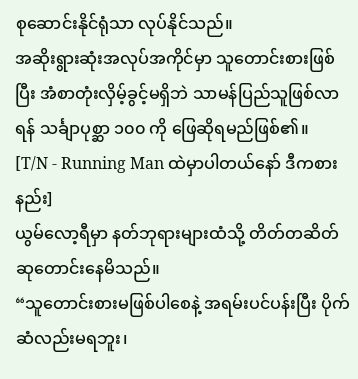စုဆောင်းနိုင်ရုံသာ လုပ်နိုင်သည်။
အဆိုးရွားဆုံးအလုပ်အကိုင်မှာ သူတောင်းစားဖြစ်ပြီး အံစာတုံးလှိမ့်ခွင့်မရှိဘဲ သာမန်ပြည်သူဖြစ်လာရန် သင်္ချာပုစ္ဆာ ၁၀၀ ကို ဖြေဆိုရမည်ဖြစ်၏။
[T/N - Running Man ထဲမှာပါတယ်နော် ဒီကစားနည်း]
ယွမ်လော့ရီမှာ နတ်ဘုရားများထံသို့ တိတ်တဆိတ် ဆုတောင်းနေမိသည်။
“သူတောင်းစားမဖြစ်ပါစေနဲ့ အရမ်းပင်ပန်းပြီး ပိုက်ဆံလည်းမရဘူး၊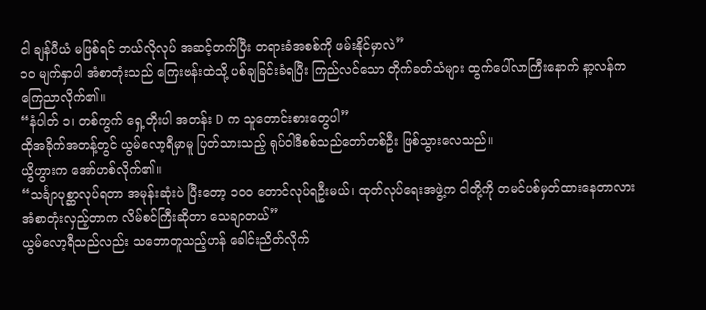ငါ ချန်ပီယံ မဖြစ်ရင် ဘယ်လိုလုပ် အဆင့်တက်ပြီး တရားခံအစစ်ကို ဖမ်းနိုင်မှာလဲ”
၁၀ မျက်နှာပါ အံစာတုံးသည် ကြေးဗန်းထဲသို့ ပစ်ချခြင်းခံရပြီး ကြည်လင်သော တိုက်ခတ်သံများ ထွက်ပေါ်လာကြီးနောက် နာ့လန်က ကြေညာလိုက်၏။
“နံပါတ် ၁၊ တစ်ကွက် ရှေ့တိုးပါ အတန်း D က သူတောင်းစားတွေပါ”
ထိုအခိုက်အတန့်တွင် ယွမ်လော့ရီမှာမူ ပြတ်သားသည့် ရုပ်ဝါဒီစစ်သည်တော်တစ်ဦး ဖြစ်သွားလေသည်။
ယွိဟွားက အော်ဟစ်လိုက်၏။
“သင်္ချာပုစ္ဆာလုပ်ရတာ အမုန်းဆုံးပဲ ပြီးတော့ ၁၀၀ တောင်လုပ်ရဦးမယ်၊ ထုတ်လုပ်ရေးအဖွဲ့က ငါတို့ကို တမင်ပစ်မှတ်ထားနေတာလား အံစာတုံးလှည့်တာက လိမ်စင်ကြီးဆိုတာ သေချာတယ်”
ယွမ်လော့ရီသည်လည်း သဘောတူသည့်ဟန် ခေါင်းညိတ်လိုက်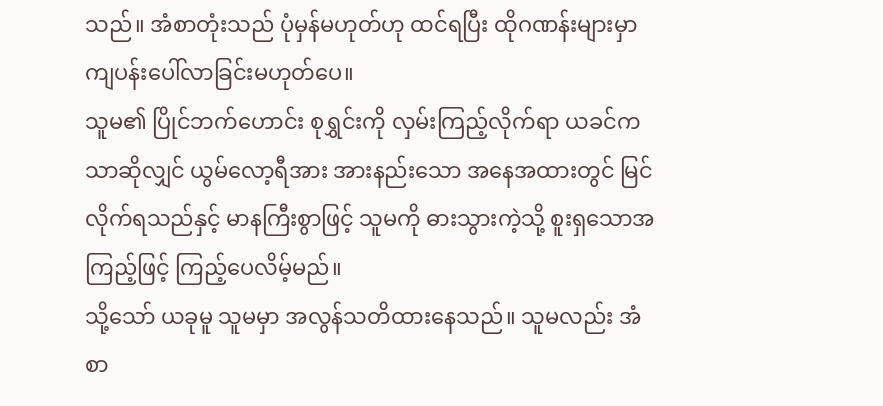သည်။ အံစာတုံးသည် ပုံမှန်မဟုတ်ဟု ထင်ရပြီး ထိုဂဏန်းများမှာ ကျပန်းပေါ်လာခြင်းမဟုတ်ပေ။
သူမ၏ ပြိုင်ဘက်ဟောင်း စုရွှင်းကို လှမ်းကြည့်လိုက်ရာ ယခင်ကသာဆိုလျှင် ယွမ်လော့ရီအား အားနည်းသော အနေအထားတွင် မြင်လိုက်ရသည်နှင့် မာနကြီးစွာဖြင့် သူမကို ဓားသွားကဲ့သို့ စူးရှသောအကြည့်ဖြင့် ကြည့်ပေလိမ့်မည်။
သို့သော် ယခုမူ သူမမှာ အလွန်သတိထားနေသည်။ သူမလည်း အံစာ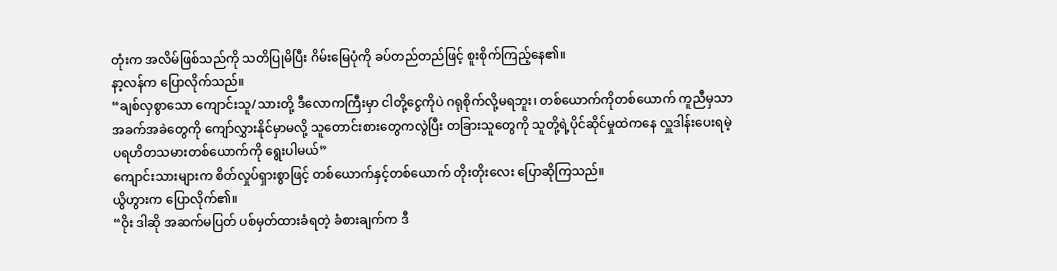တုံးက အလိမ်ဖြစ်သည်ကို သတိပြုမိပြီး ဂိမ်းမြေပုံကို ခပ်တည်တည်ဖြင့် စူးစိုက်ကြည့်နေ၏။
နာ့လန်က ပြောလိုက်သည်။
“ချစ်လှစွာသော ကျောင်းသူ/သားတို့ ဒီလောကကြီးမှာ ငါတို့ငွေကိုပဲ ဂရုစိုက်လို့မရဘူး၊ တစ်ယောက်ကိုတစ်ယောက် ကူညီမှသာ အခက်အခဲတွေကို ကျော်လွှားနိုင်မှာမလို့ သူတောင်းစားတွေကလွဲပြီး တခြားသူတွေကို သူတို့ရဲ့ပိုင်ဆိုင်မှုထဲကနေ လှူဒါန်းပေးရမဲ့ ပရဟိတသမားတစ်ယောက်ကို ရွေးပါမယ်”
ကျောင်းသားများက စိတ်လှုပ်ရှားစွာဖြင့် တစ်ယောက်နှင့်တစ်ယောက် တိုးတိုးလေး ပြောဆိုကြသည်။
ယွိဟွားက ပြောလိုက်၏။
“ဝိုး ဒါဆို အဆက်မပြတ် ပစ်မှတ်ထားခံရတဲ့ ခံစားချက်က ဒီ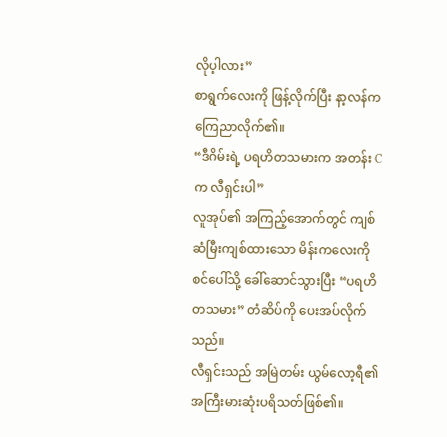လိုပ့ါလား”
စာရွက်လေးကို ဖြန့်လိုက်ပြီး နာ့လန်က ကြေညာလိုက်၏။
“ဒီဂိမ်းရဲ့ ပရဟိတသမားက အတန်း C က လီရှင်းပါ”
လူအုပ်၏ အကြည့်အောက်တွင် ကျစ်ဆံမြီးကျစ်ထားသော မိန်းကလေးကို စင်ပေါ်သို့ ခေါ်ဆောင်သွားပြီး “ပရဟိတသမား” တံဆိပ်ကို ပေးအပ်လိုက်သည်။
လီရှင်းသည် အမြဲတမ်း ယွမ်လော့ရီ၏ အကြီးမားဆုံးပရိသတ်ဖြစ်၏။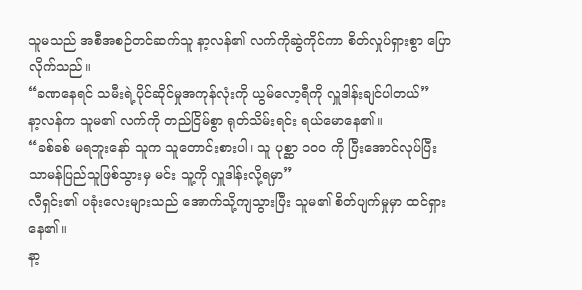သူမသည် အစီအစဉ်တင်ဆက်သူ နာ့လန်၏ လက်ကိုဆွဲကိုင်ကာ စိတ်လှုပ်ရှားစွာ ပြောလိုက်သည်။
“ခဏနေရင် သမီးရဲ့ပိုင်ဆိုင်မှုအကုန်လုံးကို ယွမ်လော့ရီကို လှူဒါန်းချင်ပါတယ်”
နာ့လန်က သူမ၏ လက်ကို တည်ငြိမ်စွာ ရုတ်သိမ်းရင်း ရယ်မောနေ၏။
“ခစ်ခစ် မရဘူးနော် သူက သူတောင်းစားပါ၊ သူ ပုစ္ဆာ ၁၀၀ ကို ပြီးအောင်လုပ်ပြီး သာမန်ပြည်သူဖြစ်သွားမှ မင်း သူ့ကို လှူဒါန်းလို့ရမှာ”
လီရှင်း၏ ပခုံးလေးများသည် အောက်သို့ကျသွားပြီး သူမ၏ စိတ်ပျက်မှုမှာ ထင်ရှားနေ၏။
နာ့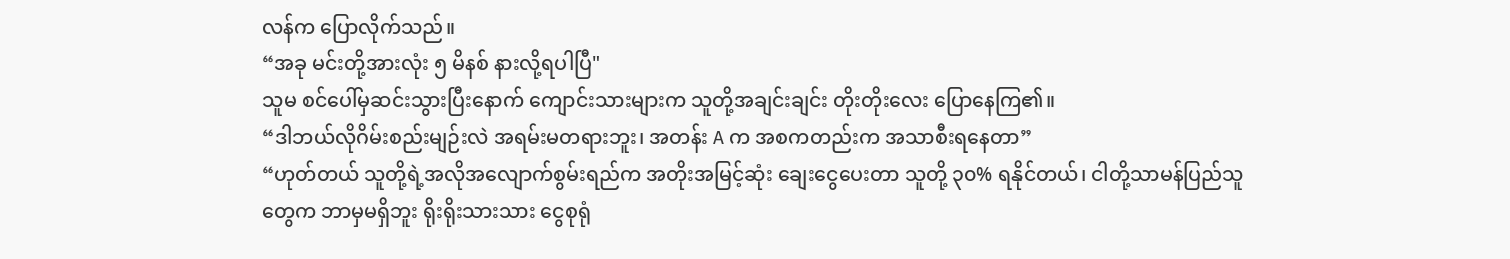လန်က ပြောလိုက်သည်။
“အခု မင်းတို့အားလုံး ၅ မိနစ် နားလို့ရပါပြီ"
သူမ စင်ပေါ်မှဆင်းသွားပြီးနောက် ကျောင်းသားများက သူတို့အချင်းချင်း တိုးတိုးလေး ပြောနေကြ၏။
“ဒါဘယ်လိုဂိမ်းစည်းမျဉ်းလဲ အရမ်းမတရားဘူး၊ အတန်း A က အစကတည်းက အသာစီးရနေတာ”
“ဟုတ်တယ် သူတို့ရဲ့အလိုအလျောက်စွမ်းရည်က အတိုးအမြင့်ဆုံး ချေးငွေပေးတာ သူတို့ ၃၀% ရနိုင်တယ်၊ ငါတို့သာမန်ပြည်သူတွေက ဘာမှမရှိဘူး ရိုးရိုးသားသား ငွေစုရုံ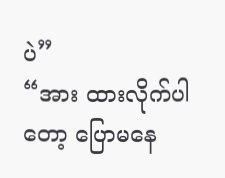ပဲ”
“အား ထားလိုက်ပါတော့ ပြောမနေ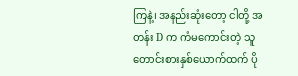ကြနဲ့၊ အနည်းဆုံးတော့ ငါတို့ အတန်း D က ကံမကောင်းတဲ့ သူတောင်းစားနှစ်ယောက်ထက် ပို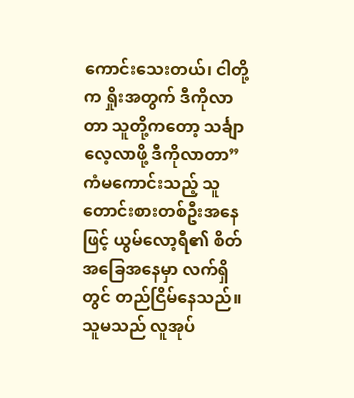ကောင်းသေးတယ်၊ ငါတို့က ရှိုးအတွက် ဒီကိုလာတာ သူတို့ကတော့ သင်္ချာလေ့လာဖို့ ဒီကိုလာတာ”
ကံမကောင်းသည့် သူတောင်းစားတစ်ဦးအနေဖြင့် ယွမ်လော့ရီ၏ စိတ်အခြေအနေမှာ လက်ရှိတွင် တည်ငြိမ်နေသည်။ သူမသည် လူအုပ်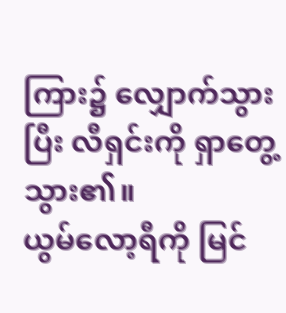ကြား၌ လျှောက်သွားပြီး လီရှင်းကို ရှာတွေ့သွား၏။
ယွမ်လော့ရီကို မြင်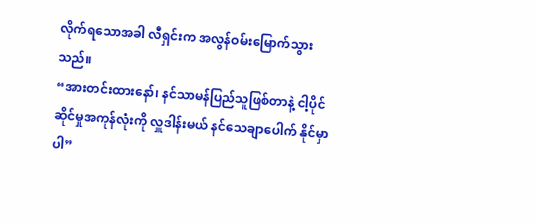လိုက်ရသောအခါ လီရှင်းက အလွန်ဝမ်းမြောက်သွားသည်။
“အားတင်းထားနော်၊ နင်သာမန်ပြည်သူဖြစ်တာနဲ့ ငါ့ပိုင်ဆိုင်မှုအကုန်လုံးကို လှူဒါန်းမယ် နင်သေချာပေါက် နိုင်မှာပါ”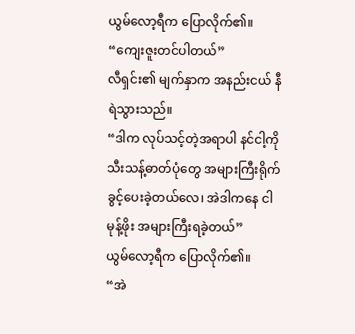ယွမ်လော့ရီက ပြောလိုက်၏။
“ကျေးဇူးတင်ပါတယ်”
လီရှင်း၏ မျက်နှာက အနည်းငယ် နီရဲသွားသည်။
“ဒါက လုပ်သင့်တဲ့အရာပါ နင်ငါ့ကို သီးသန့်ဓာတ်ပုံတွေ အများကြီးရိုက်ခွင့်ပေးခဲ့တယ်လေ၊ အဲဒါကနေ ငါမုန့်ဖိုး အများကြီးရခဲ့တယ်”
ယွမ်လော့ရီက ပြောလိုက်၏။
“အဲ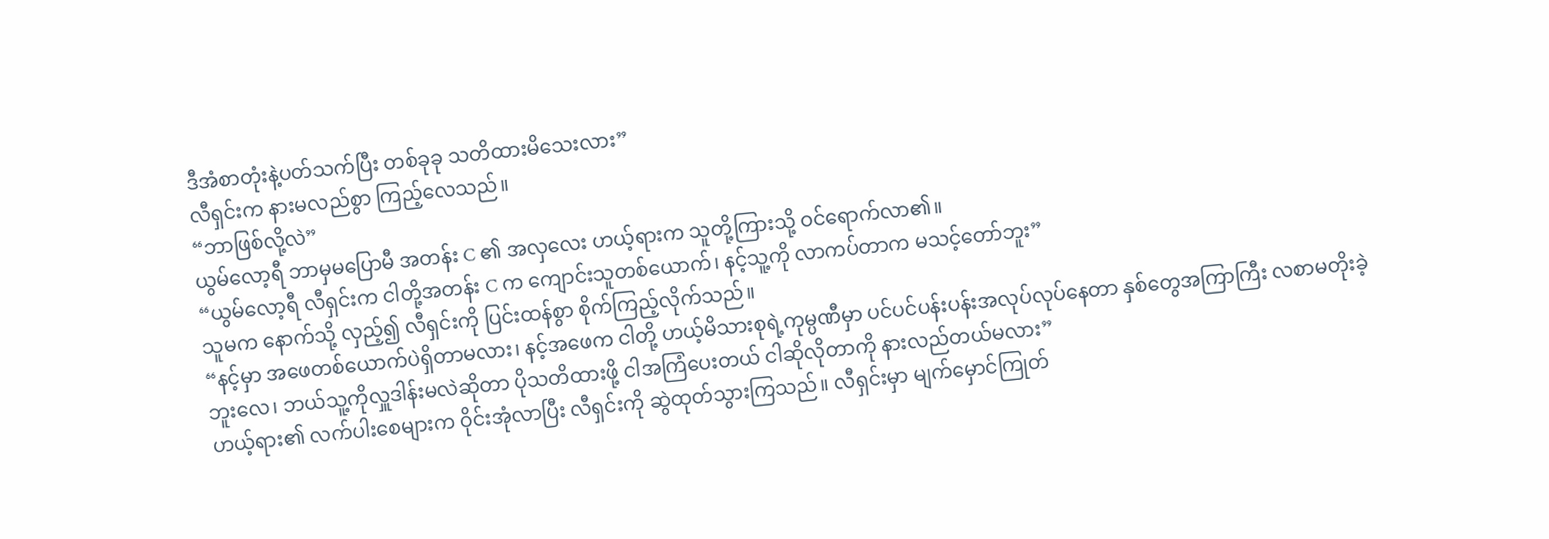ဒီအံစာတုံးနဲ့ပတ်သက်ပြီး တစ်ခုခု သတိထားမိသေးလား”
လီရှင်းက နားမလည်စွာ ကြည့်လေသည်။
“ဘာဖြစ်လို့လဲ”
ယွမ်လော့ရီ ဘာမှမပြောမီ အတန်း C ၏ အလှလေး ဟယ့်ရားက သူတို့ကြားသို့ ဝင်ရောက်လာ၏။
“ယွမ်လော့ရီ လီရှင်းက ငါတို့အတန်း C က ကျောင်းသူတစ်ယောက်၊ နင့်သူ့ကို လာကပ်တာက မသင့်တော်ဘူး”
သူမက နောက်သို့ လှည့်၍ လီရှင်းကို ပြင်းထန်စွာ စိုက်ကြည့်လိုက်သည်။
“နင့်မှာ အဖေတစ်ယောက်ပဲရှိတာမလား၊ နင့်အဖေက ငါတို့ ဟယ့်မိသားစုရဲ့ကုမ္ပဏီမှာ ပင်ပင်ပန်းပန်းအလုပ်လုပ်နေတာ နှစ်တွေအကြာကြီး လစာမတိုးခဲ့ဘူးလေ၊ ဘယ်သူ့ကိုလှူဒါန်းမလဲဆိုတာ ပိုသတိထားဖို့ ငါအကြံပေးတယ် ငါဆိုလိုတာကို နားလည်တယ်မလား”
ဟယ့်ရား၏ လက်ပါးစေများက ဝိုင်းအုံလာပြီး လီရှင်းကို ဆွဲထုတ်သွားကြသည်။ လီရှင်းမှာ မျက်မှောင်ကြုတ်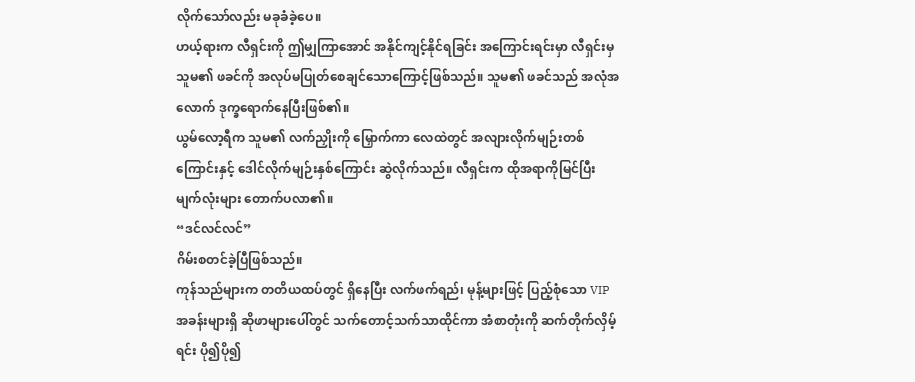လိုက်သော်လည်း မခုခံခဲ့ပေ။
ဟယ့်ရားက လီရှင်းကို ဤမျှကြာအောင် အနိုင်ကျင့်နိုင်ရခြင်း အကြောင်းရင်းမှာ လီရှင်းမှ သူမ၏ ဖခင်ကို အလုပ်မပြုတ်စေချင်သောကြောင့်ဖြစ်သည်။ သူမ၏ ဖခင်သည် အလုံအလောက် ဒုက္ခရောက်နေပြီးဖြစ်၏။
ယွမ်လော့ရီက သူမ၏ လက်ညှိုးကို မြှောက်ကာ လေထဲတွင် အလျားလိုက်မျဉ်းတစ်ကြောင်းနှင့် ဒေါင်လိုက်မျဉ်းနှစ်ကြောင်း ဆွဲလိုက်သည်။ လီရှင်းက ထိုအရာကိုမြင်ပြီး မျက်လုံးများ တောက်ပလာ၏။
“ဒင်လင်လင်”
ဂိမ်းစတင်ခဲ့ပြီဖြစ်သည်။
ကုန်သည်များက တတိယထပ်တွင် ရှိနေပြီး လက်ဖက်ရည်၊ မုန့်များဖြင့် ပြည့်စုံသော VIP အခန်းများရှိ ဆိုဖာများပေါ်တွင် သက်တောင့်သက်သာထိုင်ကာ အံစာတုံးကို ဆက်တိုက်လှိမ့်ရင်း ပို၍ပို၍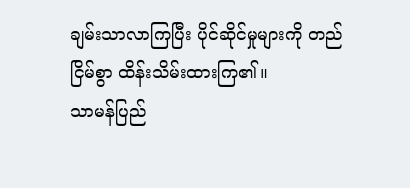ချမ်းသာလာကြပြီး ပိုင်ဆိုင်မှုများကို တည်ငြိမ်စွာ ထိန်းသိမ်းထားကြ၏။
သာမန်ပြည်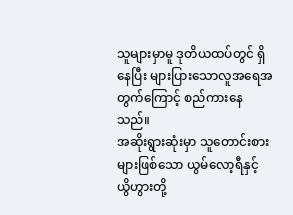သူများမှာမူ ဒုတိယထပ်တွင် ရှိနေပြီး များပြားသောလူအရေအတွက်ကြောင့် စည်ကားနေသည်။
အဆိုးရွားဆုံးမှာ သူတောင်းစားများဖြစ်သော ယွမ်လော့ရီနှင့် ယွိဟွားတို့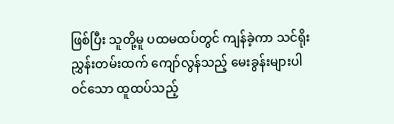ဖြစ်ပြီး သူတို့မူ ပထမထပ်တွင် ကျန်ခဲ့ကာ သင်ရိုးညွှန်းတမ်းထက် ကျော်လွန်သည့် မေးခွန်းများပါဝင်သော ထူထပ်သည့်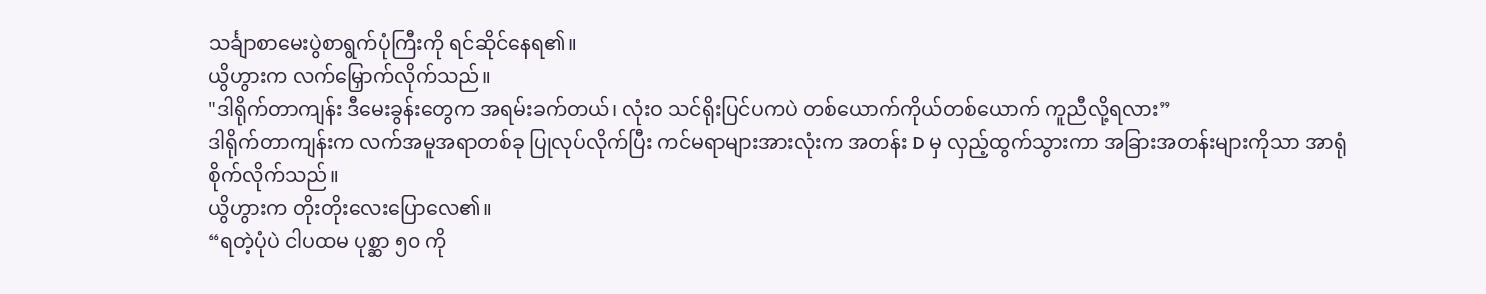သင်္ချာစာမေးပွဲစာရွက်ပုံကြီးကို ရင်ဆိုင်နေရ၏။
ယွိဟွားက လက်မြှောက်လိုက်သည်။
"ဒါရိုက်တာကျန်း ဒီမေးခွန်းတွေက အရမ်းခက်တယ်၊ လုံးဝ သင်ရိုးပြင်ပကပဲ တစ်ယောက်ကိုယ်တစ်ယောက် ကူညီလို့ရလား”
ဒါရိုက်တာကျန်းက လက်အမူအရာတစ်ခု ပြုလုပ်လိုက်ပြီး ကင်မရာများအားလုံးက အတန်း D မှ လှည့်ထွက်သွားကာ အခြားအတန်းများကိုသာ အာရုံစိုက်လိုက်သည်။
ယွိဟွားက တိုးတိုးလေးပြောလေ၏။
“ရတဲ့ပုံပဲ ငါပထမ ပုစ္ဆာ ၅၀ ကို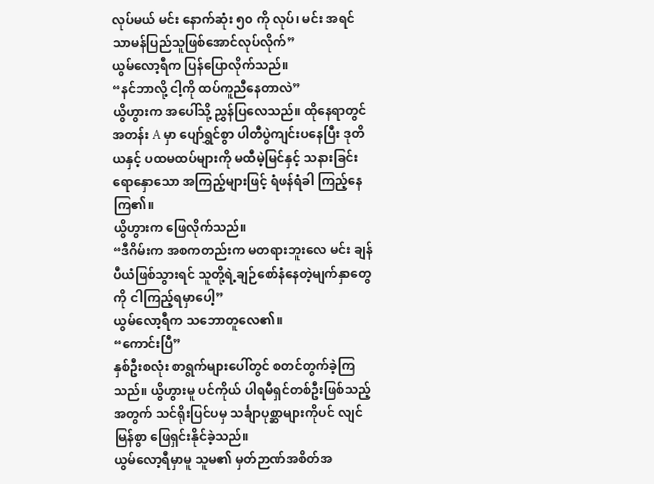လုပ်မယ် မင်း နောက်ဆုံး ၅၀ ကို လုပ်၊ မင်း အရင် သာမန်ပြည်သူဖြစ်အောင်လုပ်လိုက်”
ယွမ်လော့ရီက ပြန်ပြောလိုက်သည်။
“နင်ဘာလို့ ငါ့ကို ထပ်ကူညီနေတာလဲ”
ယွိဟွားက အပေါ်သို့ ညွှန်ပြလေသည်။ ထိုနေရာတွင် အတန်း A မှာ ပျော်ရွှင်စွာ ပါတီပွဲကျင်းပနေပြီး ဒုတိယနှင့် ပထမထပ်များကို မထီမဲ့မြင်နှင့် သနားခြင်းရောနှောသော အကြည့်များဖြင့် ရံဖန်ရံခါ ကြည့်နေကြ၏။
ယွိဟွားက ဖြေလိုက်သည်။
“ဒီဂိမ်းက အစကတည်းက မတရားဘူးလေ မင်း ချန်ပီယံဖြစ်သွားရင် သူတို့ရဲ့ချဉ်စော်နံနေတဲ့မျက်နှာတွေကို ငါကြည့်ရမှာပေါ့”
ယွမ်လော့ရီက သဘောတူလေ၏။
“ကောင်းပြီ”
နှစ်ဦးစလုံး စာရွက်များပေါ်တွင် စတင်တွက်ခဲ့ကြသည်။ ယွိဟွားမူ ပင်ကိုယ် ပါရမီရှင်တစ်ဦးဖြစ်သည့်အတွက် သင်ရိုးပြင်ပမှ သင်္ချာပုစ္ဆာများကိုပင် လျင်မြန်စွာ ဖြေရှင်းနိုင်ခဲ့သည်။
ယွမ်လော့ရီမှာမူ သူမ၏ မှတ်ဉာဏ်အစိတ်အ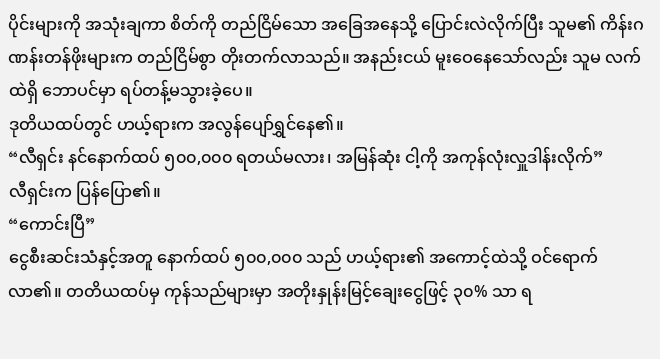ပိုင်းများကို အသုံးချကာ စိတ်ကို တည်ငြိမ်သော အခြေအနေသို့ ပြောင်းလဲလိုက်ပြီး သူမ၏ ကိန်းဂဏန်းတန်ဖိုးများက တည်ငြိမ်စွာ တိုးတက်လာသည်။ အနည်းငယ် မူးဝေနေသော်လည်း သူမ လက်ထဲရှိ ဘောပင်မှာ ရပ်တန့်မသွားခဲ့ပေ။
ဒုတိယထပ်တွင် ဟယ့်ရားက အလွန်ပျော်ရွှင်နေ၏။
“လီရှင်း နင်နောက်ထပ် ၅၀၀,၀၀၀ ရတယ်မလား၊ အမြန်ဆုံး ငါ့ကို အကုန်လုံးလှူဒါန်းလိုက်”
လီရှင်းက ပြန်ပြော၏။
“ကောင်းပြီ”
ငွေစီးဆင်းသံနှင့်အတူ နောက်ထပ် ၅၀၀,၀၀၀ သည် ဟယ့်ရား၏ အကောင့်ထဲသို့ ဝင်ရောက်လာ၏။ တတိယထပ်မှ ကုန်သည်များမှာ အတိုးနှုန်းမြင့်ချေးငွေဖြင့် ၃၀% သာ ရ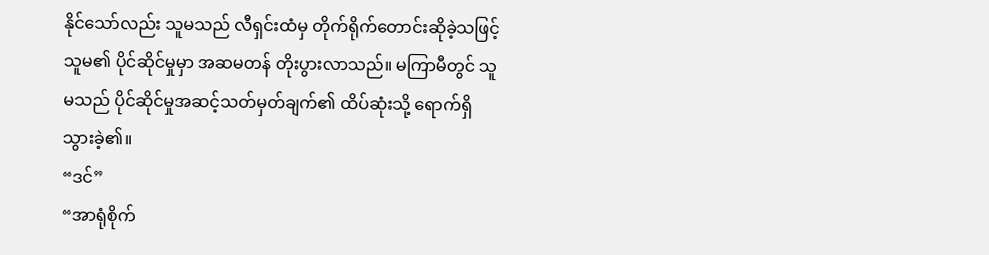နိုင်သော်လည်း သူမသည် လီရှင်းထံမှ တိုက်ရိုက်တောင်းဆိုခဲ့သဖြင့် သူမ၏ ပိုင်ဆိုင်မှုမှာ အဆမတန် တိုးပွားလာသည်။ မကြာမီတွင် သူမသည် ပိုင်ဆိုင်မှုအဆင့်သတ်မှတ်ချက်၏ ထိပ်ဆုံးသို့ ရောက်ရှိသွားခဲ့၏။
“ဒင်”
“အာရုံစိုက်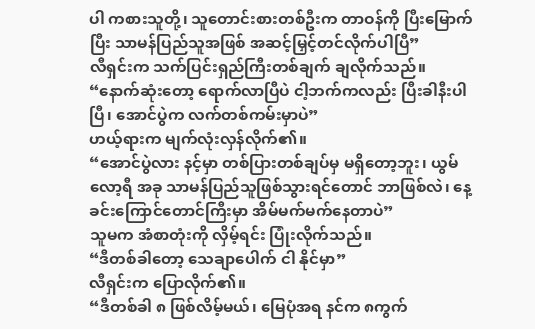ပါ ကစားသူတို့၊ သူတောင်းစားတစ်ဦးက တာဝန်ကို ပြီးမြောက်ပြီး သာမန်ပြည်သူအဖြစ် အဆင့်မြှင့်တင်လိုက်ပါပြီ”
လီရှင်းက သက်ပြင်းရှည်ကြီးတစ်ချက် ချလိုက်သည်။
“နောက်ဆုံးတော့ ရောက်လာပြီပဲ ငါ့ဘက်ကလည်း ပြီးခါနီးပါပြီ၊ အောင်ပွဲက လက်တစ်ကမ်းမှာပဲ”
ဟယ့်ရားက မျက်လုံးလှန်လိုက်၏။
“အောင်ပွဲလား နင့်မှာ တစ်ပြားတစ်ချပ်မှ မရှိတော့ဘူး၊ ယွမ်လော့ရီ အခု သာမန်ပြည်သူဖြစ်သွားရင်တောင် ဘာဖြစ်လဲ၊ နေ့ခင်းကြောင်တောင်ကြီးမှာ အိမ်မက်မက်နေတာပဲ”
သူမက အံစာတုံးကို လှိမ့်ရင်း ပြုံးလိုက်သည်။
“ဒီတစ်ခါတော့ သေချာပေါက် ငါ နိုင်မှာ”
လီရှင်းက ပြောလိုက်၏။
“ဒီတစ်ခါ ၈ ဖြစ်လိမ့်မယ်၊ မြေပုံအရ နင်က ၈ကွက်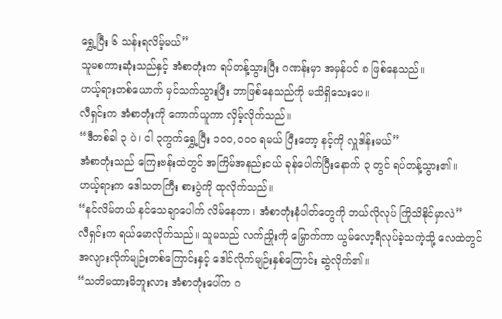ရွှေ့ပြီး ၆ သန်းရလိမ့်မယ်”
သူမစကားဆုံးသည်နှင့် အံစာတုံးက ရပ်တန့်သွားပြီး ဂဏန်းမှာ အမှန်ပင် ၈ ဖြစ်နေသည်။
ဟယ့်ရားတစ်ယောက် မှင်သက်သွားပြီး ဘာဖြစ်နေသည်ကို မသိရှိသေးပေ။
လီရှင်းက အံစာတုံးကို ကောက်ယူကာ လှိမ့်လိုက်သည်။
“ဒီတစ်ခါ ၃ ပဲ၊ ငါ ၃ကွက်ရွှေ့ပြီး ၁၀၀,၀၀၀ ရမယ် ပြီးတော့ နင့်ကို လှူဒါန်းမယ်”
အံစာတုံးသည် ကြေးဗန်းထဲတွင် အကြိမ်အနည်းငယ် ခုန်ပေါက်ပြီးနောက် ၃ တွင် ရပ်တန့်သွား၏။
ဟယ့်ရားက ဒေါသတကြီး စားပွဲကို ထုလိုက်သည်။
“နင်လိမ်တယ် နင်သေချာပေါက် လိမ်နေတာ၊ အံစာတုံးနံပါတ်တွေကို ဘယ်လိုလုပ် ကြိုသိနိုင်မှာလဲ”
လီရှင်းက ရယ်မောလိုက်သည်။ သူမသည် လက်ညှိုးကို မြှောက်ကာ ယွမ်လော့ရီလုပ်ခဲ့သကဲ့သို့ လေထဲတွင် အလျားလိုက်မျဉ်းတစ်ကြောင်းနှင့် ဒေါင်လိုက်မျဉ်းနှစ်ကြောင်း ဆွဲလိုက်၏။
“သတိမထားမိဘူးလား အံစာတုံးပေါ်က ဂ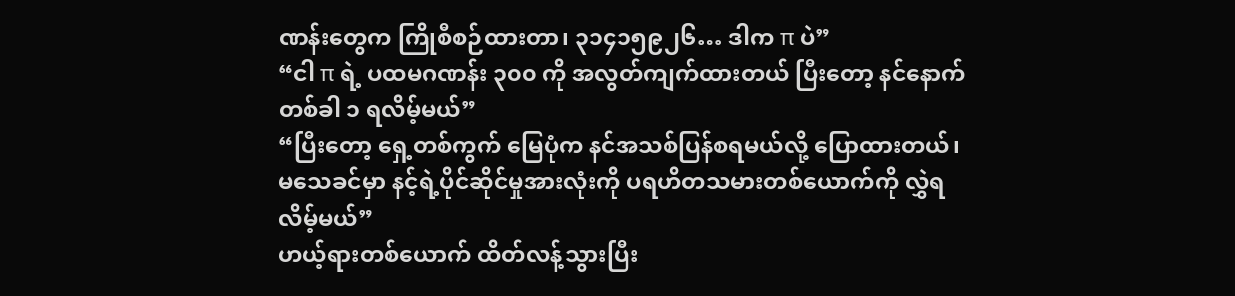ဏန်းတွေက ကြိုစီစဉ်ထားတာ၊ ၃၁၄၁၅၉၂၆… ဒါက π ပဲ”
“ငါ π ရဲ့ ပထမဂဏန်း ၃၀၀ ကို အလွတ်ကျက်ထားတယ် ပြီးတော့ နင်နောက်တစ်ခါ ၁ ရလိမ့်မယ်”
“ပြီးတော့ ရှေ့တစ်ကွက် မြေပုံက နင်အသစ်ပြန်စရမယ်လို့ ပြောထားတယ်၊ မသေခင်မှာ နင့်ရဲ့ပိုင်ဆိုင်မှုအားလုံးကို ပရဟိတသမားတစ်ယောက်ကို လွှဲရလိမ့်မယ်”
ဟယ့်ရားတစ်ယောက် ထိတ်လန့်သွားပြီး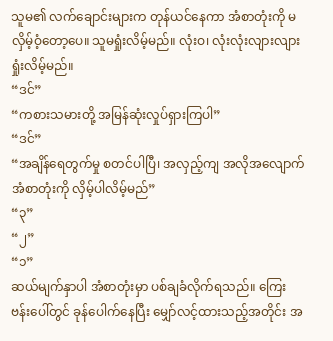သူမ၏ လက်ချောင်းများက တုန်ယင်နေကာ အံစာတုံးကို မလှိမ့်ဝံ့တော့ပေ။ သူမရှုံးလိမ့်မည်။ လုံးဝ၊ လုံးလုံးလျားလျား ရှုံးလိမ့်မည်။
“ဒင်”
“ကစားသမားတို့ အမြန်ဆုံးလှုပ်ရှားကြပါ”
“ဒင်”
“အချိန်ရေတွက်မှု စတင်ပါပြီ၊ အလှည့်ကျ အလိုအလျောက် အံစာတုံးကို လှိမ့်ပါလိမ့်မည်”
“၃”
“၂”
“၁”
ဆယ်မျက်နှာပါ အံစာတုံးမှာ ပစ်ချခံလိုက်ရသည်။ ကြေးဗန်းပေါ်တွင် ခုန်ပေါက်နေပြီး မျှော်လင့်ထားသည့်အတိုင်း အ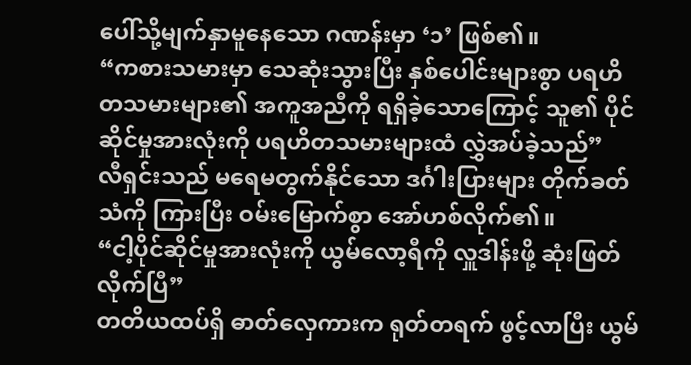ပေါ်သို့မျက်နှာမူနေသော ဂဏန်းမှာ ‘၁’ ဖြစ်၏။
“ကစားသမားမှာ သေဆုံးသွားပြီး နှစ်ပေါင်းများစွာ ပရဟိတသမားများ၏ အကူအညီကို ရရှိခဲ့သောကြောင့် သူ၏ ပိုင်ဆိုင်မှုအားလုံးကို ပရဟိတသမားများထံ လွှဲအပ်ခဲ့သည်”
လီရှင်းသည် မရေမတွက်နိုင်သော ဒင်္ဂါးပြားများ တိုက်ခတ်သံကို ကြားပြီး ဝမ်းမြောက်စွာ အော်ဟစ်လိုက်၏။
“ငါ့ပိုင်ဆိုင်မှုအားလုံးကို ယွမ်လော့ရီကို လှူဒါန်းဖို့ ဆုံးဖြတ်လိုက်ပြီ”
တတိယထပ်ရှိ ဓာတ်လှေကားက ရုတ်တရက် ဖွင့်လာပြီး ယွမ်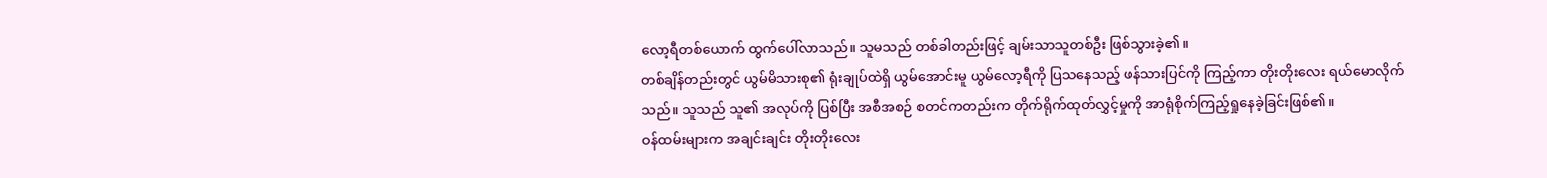လော့ရီတစ်ယောက် ထွက်ပေါ်လာသည်။ သူမသည် တစ်ခါတည်းဖြင့် ချမ်းသာသူတစ်ဦး ဖြစ်သွားခဲ့၏။
တစ်ချိန်တည်းတွင် ယွမ်မိသားစု၏ ရုံးချုပ်ထဲရှိ ယွမ်အောင်းမူ ယွမ်လော့ရီကို ပြသနေသည့် ဖန်သားပြင်ကို ကြည့်ကာ တိုးတိုးလေး ရယ်မောလိုက်သည်။ သူသည် သူ၏ အလုပ်ကို ပြစ်ပြီး အစီအစဉ် စတင်ကတည်းက တိုက်ရိုက်ထုတ်လွှင့်မှုကို အာရုံစိုက်ကြည့်ရှုနေခဲ့ခြင်းဖြစ်၏။
ဝန်ထမ်းများက အချင်းချင်း တိုးတိုးလေး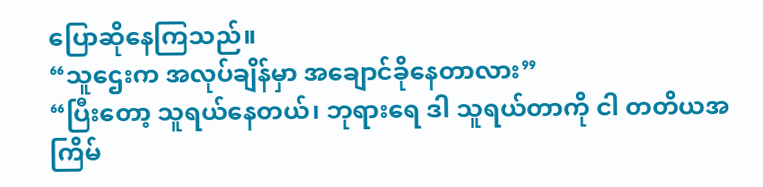ပြောဆိုနေကြသည်။
“သူဌေးက အလုပ်ချိန်မှာ အချောင်ခိုနေတာလား”
“ပြီးတော့ သူရယ်နေတယ်၊ ဘုရားရေ ဒါ သူရယ်တာကို ငါ တတိယအကြိမ်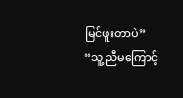မြင်ဖူးတာပဲ”
“သူ့ညီမကြောင့်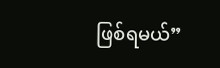ဖြစ်ရမယ်”